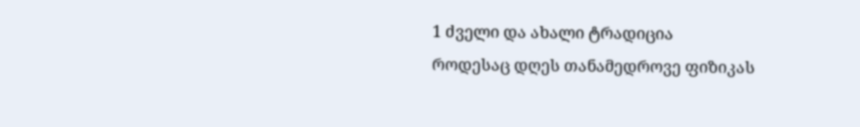1 ძველი და ახალი ტრადიცია
როდესაც დღეს თანამედროვე ფიზიკას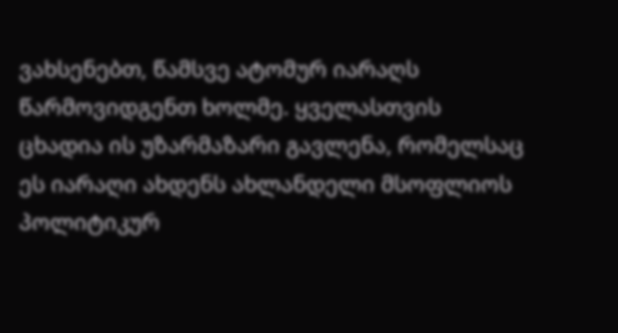ვახსენებთ, წამსვე ატომურ იარაღს წარმოვიდგენთ ხოლმე. ყველასთვის ცხადია ის უზარმაზარი გავლენა, რომელსაც ეს იარაღი ახდენს ახლანდელი მსოფლიოს პოლიტიკურ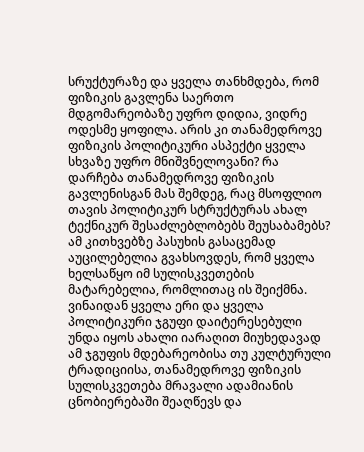სრუქტურაზე და ყველა თანხმდება, რომ ფიზიკის გავლენა საერთო მდგომარეობაზე უფრო დიდია, ვიდრე ოდესმე ყოფილა. არის კი თანამედროვე ფიზიკის პოლიტიკური ასპექტი ყველა სხვაზე უფრო მნიშვნელოვანი? რა დარჩება თანამედროვე ფიზიკის გავლენისგან მას შემდეგ, რაც მსოფლიო თავის პოლიტიკურ სტრუქტურას ახალ ტექნიკურ შესაძლებლობებს შეუსაბამებს?
ამ კითხვებზე პასუხის გასაცემად აუცილებელია გვახსოვდეს, რომ ყველა ხელსაწყო იმ სულისკვეთების მატარებელია, რომლითაც ის შეიქმნა. ვინაიდან ყველა ერი და ყველა პოლიტიკური ჯგუფი დაიტერესებული უნდა იყოს ახალი იარაღით მიუხედავად ამ ჯგუფის მდებარეობისა თუ კულტურული ტრადიციისა, თანამედროვე ფიზიკის სულისკვეთება მრავალი ადამიანის ცნობიერებაში შეაღწევს და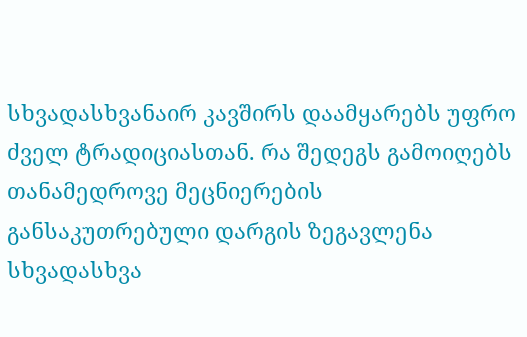სხვადასხვანაირ კავშირს დაამყარებს უფრო ძველ ტრადიციასთან. რა შედეგს გამოიღებს თანამედროვე მეცნიერების განსაკუთრებული დარგის ზეგავლენა სხვადასხვა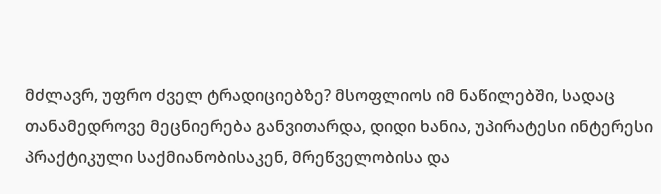მძლავრ, უფრო ძველ ტრადიციებზე? მსოფლიოს იმ ნაწილებში, სადაც თანამედროვე მეცნიერება განვითარდა, დიდი ხანია, უპირატესი ინტერესი პრაქტიკული საქმიანობისაკენ, მრეწველობისა და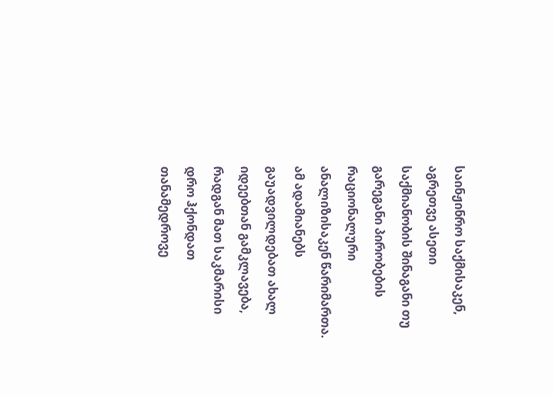საინჟინრო საქმისაკენ, აგრეთვე ასეთი საქმიანობის შინაგანი თუ გარეგანი პირობების რაციონალური ანალიზისაკენ წარიმართა. ამ ადამიანებს გაუადვილდებათ ახალ იდეებთან გამკლავება, რადგან მათ საკმარისი დრო ჰქონდათ თანამედროვე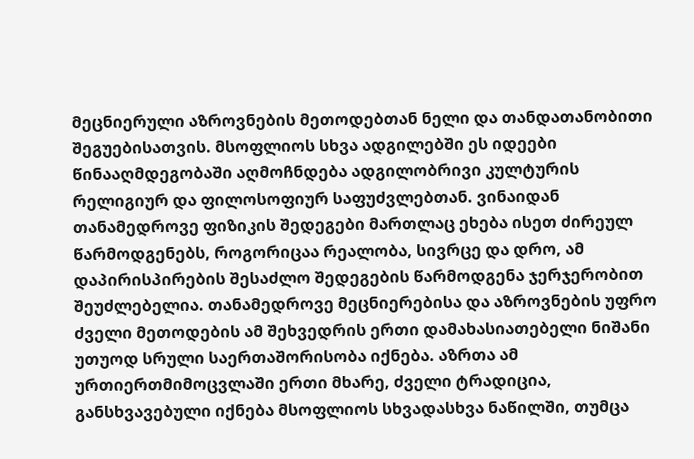მეცნიერული აზროვნების მეთოდებთან ნელი და თანდათანობითი შეგუებისათვის. მსოფლიოს სხვა ადგილებში ეს იდეები წინააღმდეგობაში აღმოჩნდება ადგილობრივი კულტურის რელიგიურ და ფილოსოფიურ საფუძვლებთან. ვინაიდან თანამედროვე ფიზიკის შედეგები მართლაც ეხება ისეთ ძირეულ წარმოდგენებს, როგორიცაა რეალობა, სივრცე და დრო, ამ დაპირისპირების შესაძლო შედეგების წარმოდგენა ჯერჯერობით შეუძლებელია. თანამედროვე მეცნიერებისა და აზროვნების უფრო ძველი მეთოდების ამ შეხვედრის ერთი დამახასიათებელი ნიშანი უთუოდ სრული საერთაშორისობა იქნება. აზრთა ამ ურთიერთმიმოცვლაში ერთი მხარე, ძველი ტრადიცია, განსხვავებული იქნება მსოფლიოს სხვადასხვა ნაწილში, თუმცა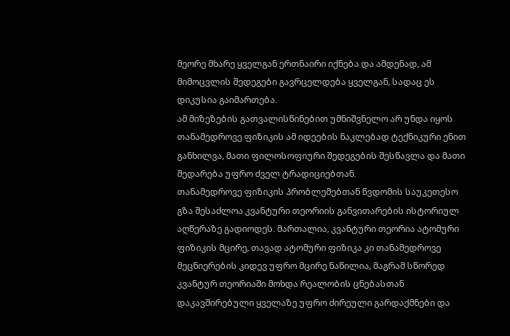მეორე მხარე ყველგან ერთნაირი იქნება და ამდენად, ამ მიმოცვლის შედეგები გავრცელდება ყველგან, სადაც ეს დიკუსია გაიმართება.
ამ მიზეზების გათვალისწინებით უმნიშვნელო არ უნდა იყოს თანამედროვე ფიზიკის ამ იდეების ნაკლებად ტექნიკური ენით განხილვა, მათი ფილოსოფიური შედეგების შესწავლა და მათი შედარება უფრო ძველ ტრადიციებთან.
თანამედროვე ფიზიკის პრობლემებთან წვდომის საუკეთესო გზა შესაძლოა კვანტური თეორიის განვითარების ისტორიულ აღწერაზე გადიოდეს. მართალია, კვანტური თეორია ატომური ფიზიკის მცირე, თავად ატომური ფიზიკა კი თანამედროვე მეცნიერების კიდევ უფრო მცირე ნაწილია, მაგრამ სწორედ კვანტურ თეორიაში მოხდა რეალობის ცნებასთან დაკავშირებული ყველაზე უფრო ძირეული გარდაქმნები და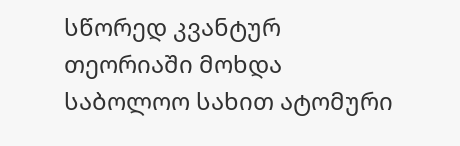სწორედ კვანტურ თეორიაში მოხდა საბოლოო სახით ატომური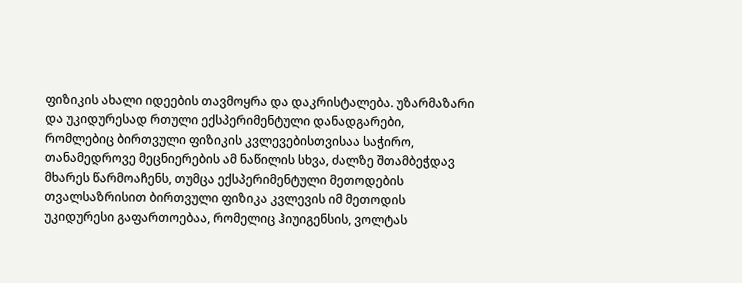ფიზიკის ახალი იდეების თავმოყრა და დაკრისტალება. უზარმაზარი და უკიდურესად რთული ექსპერიმენტული დანადგარები, რომლებიც ბირთვული ფიზიკის კვლევებისთვისაა საჭირო, თანამედროვე მეცნიერების ამ ნაწილის სხვა, ძალზე შთამბეჭდავ მხარეს წარმოაჩენს, თუმცა ექსპერიმენტული მეთოდების თვალსაზრისით ბირთვული ფიზიკა კვლევის იმ მეთოდის უკიდურესი გაფართოებაა, რომელიც ჰიუიგენსის, ვოლტას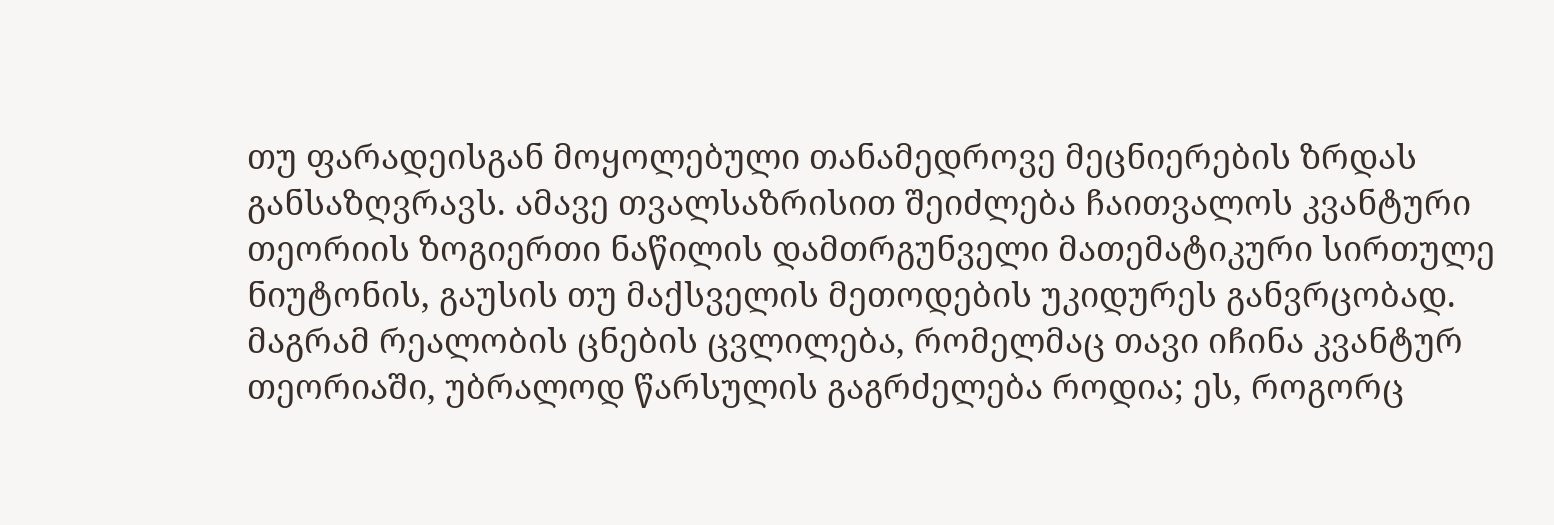თუ ფარადეისგან მოყოლებული თანამედროვე მეცნიერების ზრდას განსაზღვრავს. ამავე თვალსაზრისით შეიძლება ჩაითვალოს კვანტური თეორიის ზოგიერთი ნაწილის დამთრგუნველი მათემატიკური სირთულე ნიუტონის, გაუსის თუ მაქსველის მეთოდების უკიდურეს განვრცობად. მაგრამ რეალობის ცნების ცვლილება, რომელმაც თავი იჩინა კვანტურ თეორიაში, უბრალოდ წარსულის გაგრძელება როდია; ეს, როგორც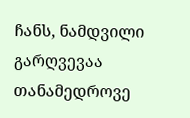ჩანს, ნამდვილი გარღვევაა თანამედროვე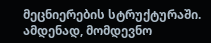მეცნიერების სტრუქტურაში. ამდენად, მომდევნო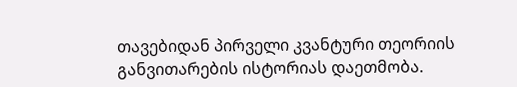თავებიდან პირველი კვანტური თეორიის განვითარების ისტორიას დაეთმობა.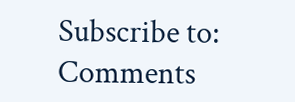Subscribe to:
Comments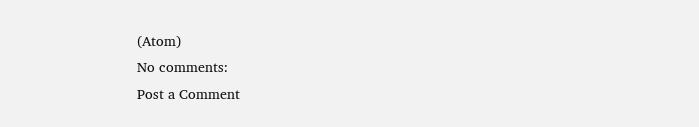(Atom)
No comments:
Post a Comment